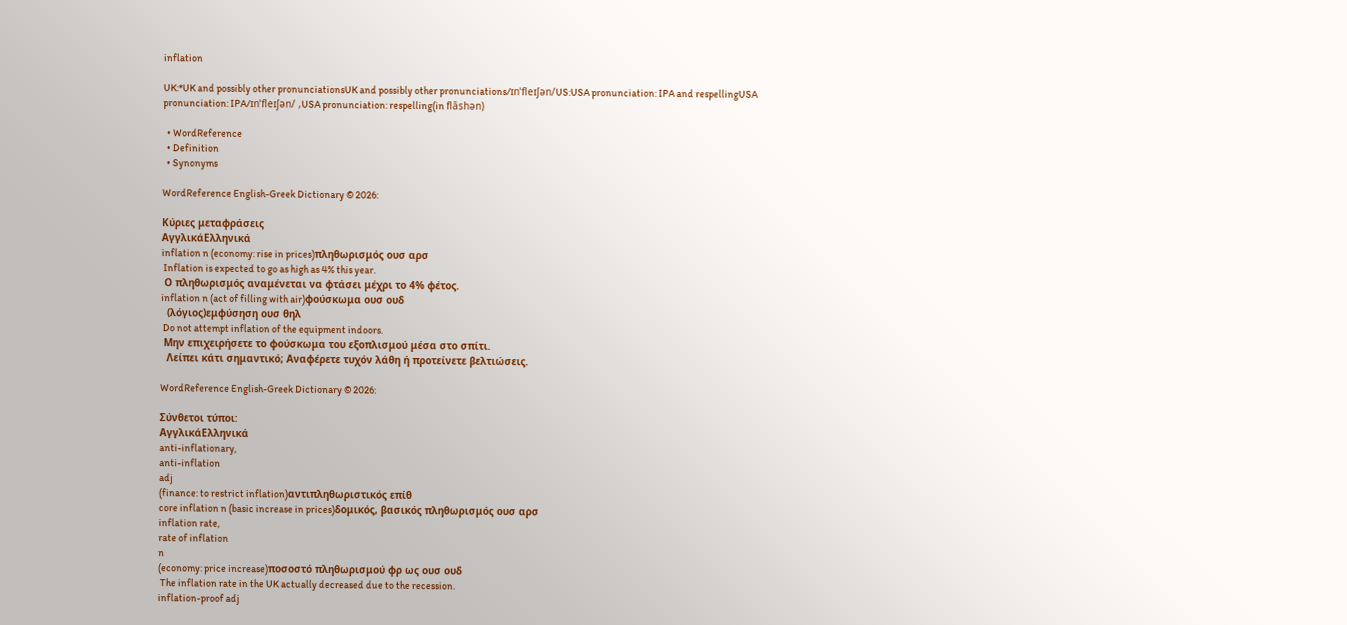inflation

UK:*UK and possibly other pronunciationsUK and possibly other pronunciations/ɪnˈfleɪʃən/US:USA pronunciation: IPA and respellingUSA pronunciation: IPA/ɪnˈfleɪʃən/ ,USA pronunciation: respelling(in flāshən)

  • WordReference
  • Definition
  • Synonyms

WordReference English-Greek Dictionary © 2026:

Κύριες μεταφράσεις
ΑγγλικάΕλληνικά
inflation n (economy: rise in prices)πληθωρισμός ουσ αρσ
 Inflation is expected to go as high as 4% this year.
 Ο πληθωρισμός αναμένεται να φτάσει μέχρι το 4% φέτος.
inflation n (act of filling with air)φούσκωμα ουσ ουδ
  (λόγιος)εμφύσηση ουσ θηλ
 Do not attempt inflation of the equipment indoors.
 Μην επιχειρήσετε το φούσκωμα του εξοπλισμού μέσα στο σπίτι.
  Λείπει κάτι σημαντικό; Αναφέρετε τυχόν λάθη ή προτείνετε βελτιώσεις.

WordReference English-Greek Dictionary © 2026:

Σύνθετοι τύποι:
ΑγγλικάΕλληνικά
anti-inflationary,
anti-inflation
adj
(finance: to restrict inflation)αντιπληθωριστικός επίθ
core inflation n (basic increase in prices)δομικός, βασικός πληθωρισμός ουσ αρσ
inflation rate,
rate of inflation
n
(economy: price increase)ποσοστό πληθωρισμού φρ ως ουσ ουδ
 The inflation rate in the UK actually decreased due to the recession.
inflation-proof adj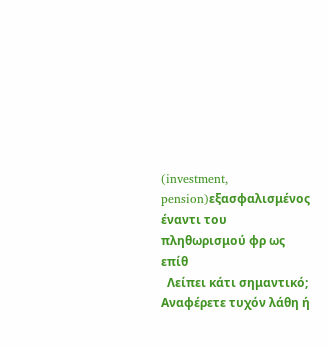(investment, pension)εξασφαλισμένος έναντι του πληθωρισμού φρ ως επίθ
  Λείπει κάτι σημαντικό; Αναφέρετε τυχόν λάθη ή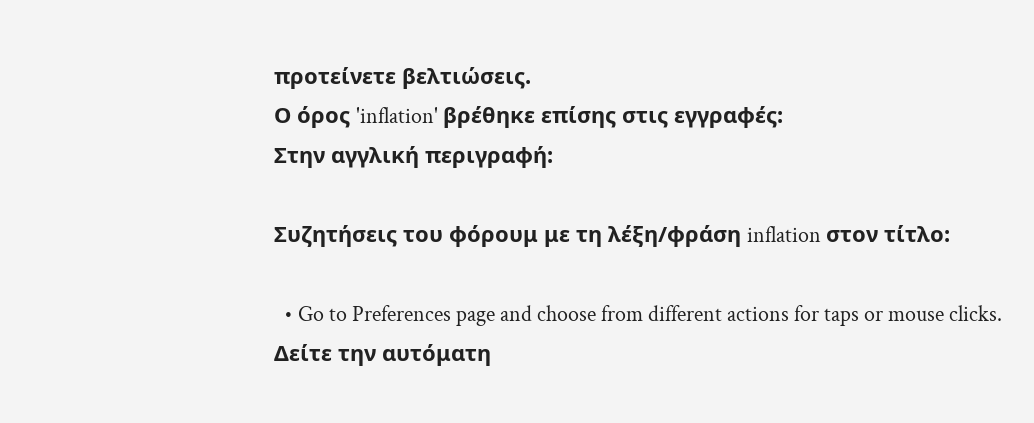προτείνετε βελτιώσεις.
Ο όρος 'inflation' βρέθηκε επίσης στις εγγραφές:
Στην αγγλική περιγραφή:

Συζητήσεις του φόρουμ με τη λέξη/φράση inflation στον τίτλο:

  • Go to Preferences page and choose from different actions for taps or mouse clicks.
Δείτε την αυτόματη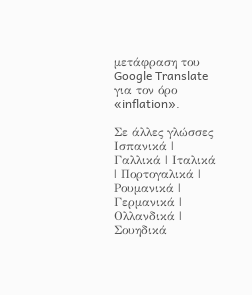μετάφραση του Google Translate για τον όρο «inflation».

Σε άλλες γλώσσες Ισπανικά | Γαλλικά | Ιταλικά | Πορτογαλικά | Ρουμανικά | Γερμανικά | Ολλανδικά | Σουηδικά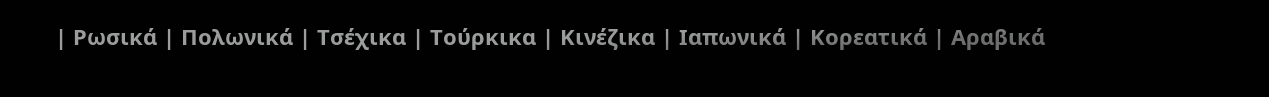| Ρωσικά | Πολωνικά | Τσέχικα | Τούρκικα | Κινέζικα | Ιαπωνικά | Κορεατικά | Αραβικά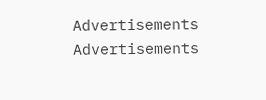Advertisements
Advertisements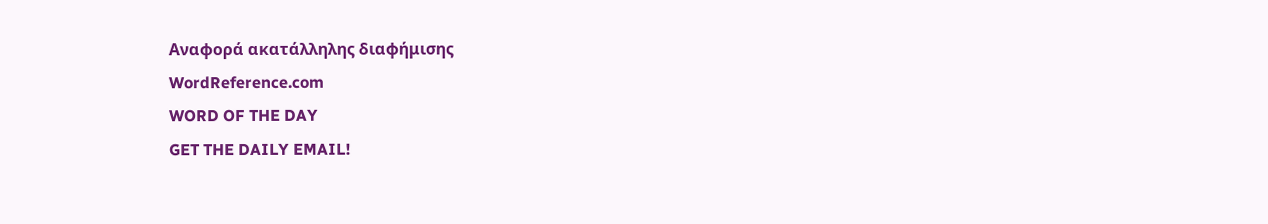Αναφορά ακατάλληλης διαφήμισης
WordReference.com
WORD OF THE DAY
GET THE DAILY EMAIL!